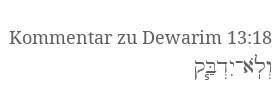Kommentar zu Dewarim 13:18
וְלֹֽא־יִדְבַּ֧ק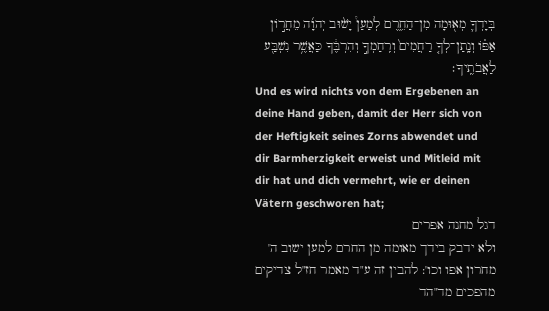בְּיָדְךָ֛ מְא֖וּמָה מִן־הַחֵ֑רֶם לְמַעַן֩ יָשׁ֨וּב יְהוָ֜ה מֵחֲר֣וֹן אַפּ֗וֹ וְנָֽתַן־לְךָ֤ רַחֲמִים֙ וְרִֽחַמְךָ֣ וְהִרְבֶּ֔ךָ כַּאֲשֶׁ֥ר נִשְׁבַּ֖ע לַאֲבֹתֶֽיךָ׃
Und es wird nichts von dem Ergebenen an deine Hand geben, damit der Herr sich von der Heftigkeit seines Zorns abwendet und dir Barmherzigkeit erweist und Mitleid mit dir hat und dich vermehrt, wie er deinen Vätern geschworen hat;
דגל מחנה אפרים
ולא ידבק בידך מאומה מן החרם למען ישוב ה' מחרון אפו וכו': להבין זה ע"ד מאמר חז"ל צדיקים מהפכים מד"הד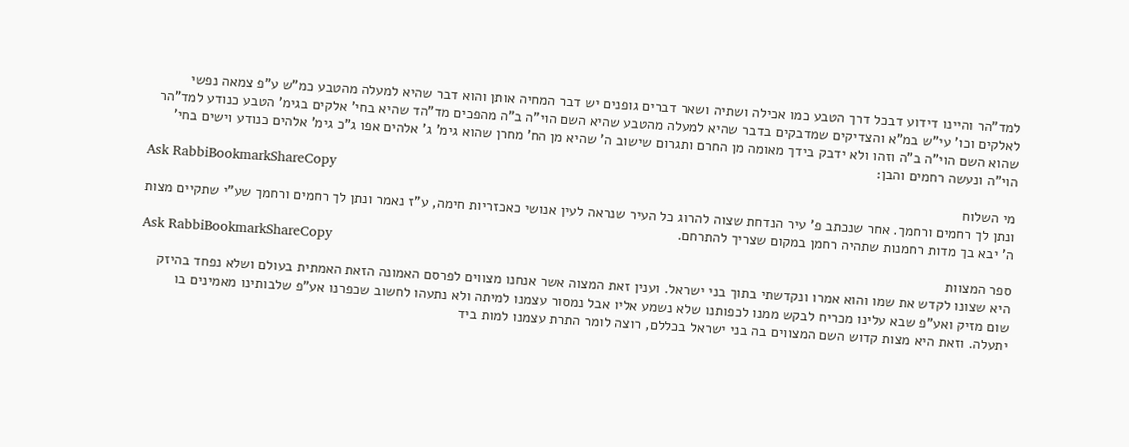למד"הר והיינו דידוע דבכל דרך הטבע כמו אכילה ושתיה ושאר דברים גופנים יש דבר המחיה אותן והוא דבר שהיא למעלה מהטבע כמ"ש ע"פ צמאה נפשי לאלקים וכו' עי"ש במ"א והצדיקים שמדבקים בדבר שהיא למעלה מהטבע שהיא השם הוי"ה ב"ה מהפכים מד"הד שהיא בחי' אלקים בגימ' הטבע כנודע למד"הר שהוא השם הוי"ה ב"ה וזהו ולא ידבק בידך מאומה מן החרם ותגרום שישוב ה' שהיא מן הח' מחרן שהוא גימ' ג' אלהים אפו ג"כ גימ' אלהים כנודע וישים בחי' הוי"ה ונעשה רחמים והבן:
Ask RabbiBookmarkShareCopy
מי השלוח
ונתן לך רחמים ורחמך. אחר שנכתב פ' עיר הנדחת שצוה להרוג כל העיר שנראה לעין אנושי כאכזריות חימה, ע"ז נאמר ונתן לך רחמים ורחמך שע"י שתקיים מצות ה' יבא בך מדות רחמנות שתהיה רחמן במקום שצריך להתרחם.
Ask RabbiBookmarkShareCopy
ספר המצוות
היא שצונו לקדש את שמו והוא אמרו ונקדשתי בתוך בני ישראל. וענין זאת המצוה אשר אנחנו מצווים לפרסם האמונה הזאת האמתית בעולם ושלא נפחד בהיזק שום מזיק ואע"פ שבא עלינו מכריח לבקש ממנו לכפותנו שלא נשמע אליו אבל נמסור עצמנו למיתה ולא נתעהו לחשוב שכפרנו אע"פ שלבותינו מאמינים בו יתעלה. וזאת היא מצות קדוש השם המצווים בה בני ישראל בכללם, רוצה לומר התרת עצמנו למות ביד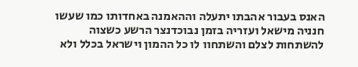האנס בעבור אהבתו יתעלה וההאמנה באחדותו כמו שעשו חנניה מישאל ועזריה בזמן נבוכדנצר הרשע כשצוה להשתחות לצלם והשתחוו לו כל ההמון וישראל בכלל ולא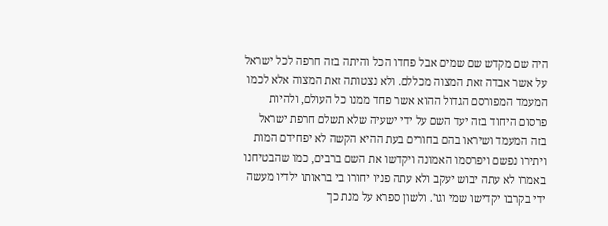היה שם מקדש שם שמים אבל פחדו הכל והיתה בזה חרפה לכל ישראל על אשר אבדה זאת המצוה מכללם. ולא נצטותה זאת המצוה אלא לכמו המעמד המפורסם הגדול ההוא אשר פחד ממנו כל העולם, ולהיות פרסום היחוד בזה יעד השם על ידי ישעיה שלא תשלם חרפת ישראל בזה המעמד ושיראו בהם בחורים בעת ההיא הקשה לא יפחידם המות ויתירו נפשם ויפרסמו האמונה ויקדשו את השם ברבים, כמו שהבטיחנו באמרו לא עתה יבוש יעקב ולא עתה פניו יחורו בי בראותו ילדיו מעשה ידי בקרבו יקדישו שמי וגו'. ולשון ספרא על מנת כך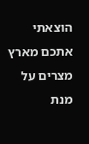הוצאתי אתכם מארץ מצרים על מנת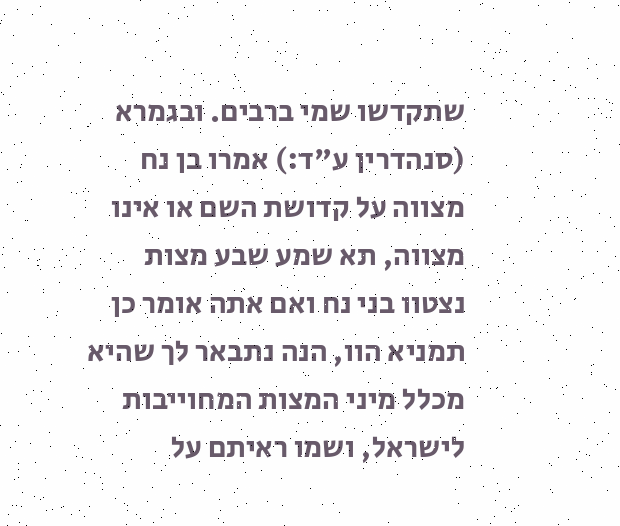שתקדשו שמי ברבים. ובגמרא (סנהדרין ע"ד:) אמרו בן נח מצווה על קדושת השם או אינו מצווה, תא שמע שבע מצות נצטוו בני נח ואם אתה אומר כן תמניא הוו, הנה נתבאר לך שהיא מכלל מיני המצות המחוייבות לישראל, ושמו ראיתם על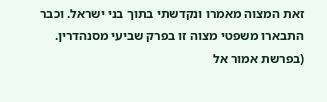זאת המצוה מאמרו ונקדשתי בתוך בני ישראל. וכבר התבארו משפטי מצוה זו בפרק שביעי מסנהדרין. (בפרשת אמור אל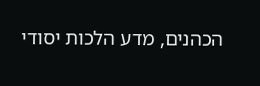הכהנים, מדע הלכות יסודי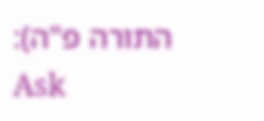התורה פ"ה):
Ask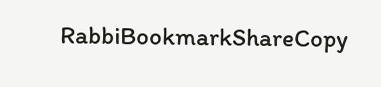RabbiBookmarkShareCopy